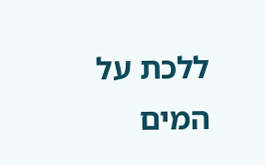ללכת על המים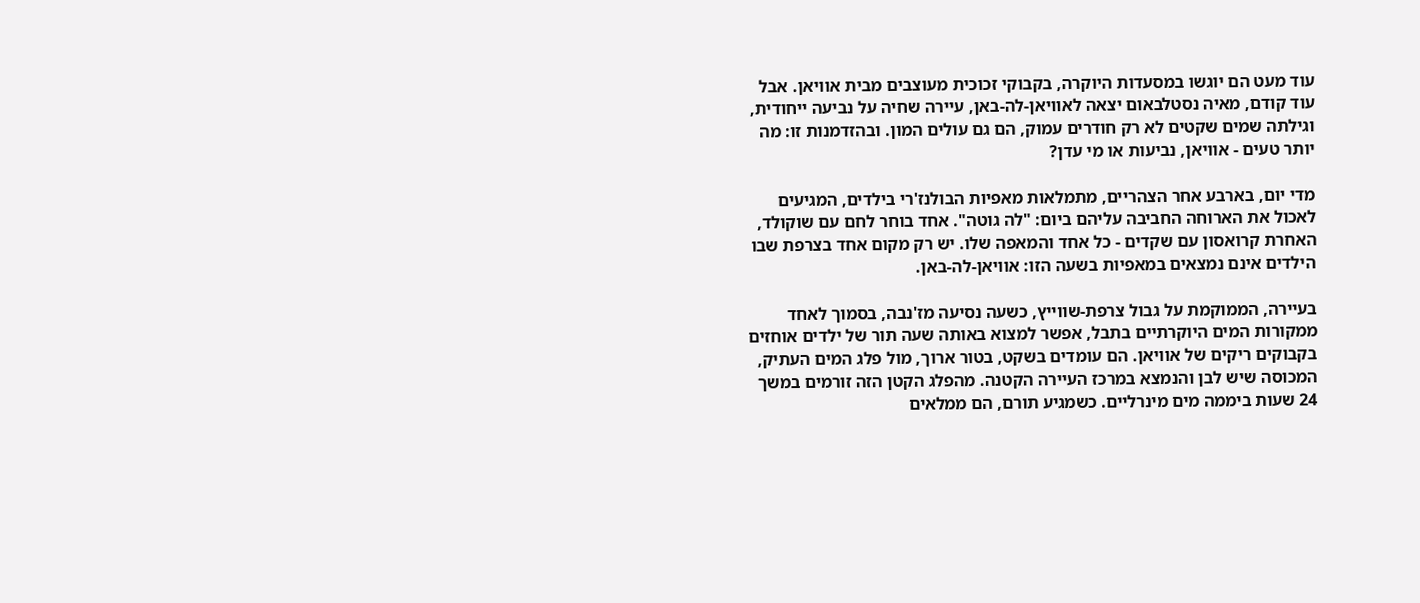עוד מעט הם יוגשו במסעדות היוקרה, בקבוקי זכוכית מעוצבים מבית אוויאן. אבל עוד קודם, מאיה נסטלבאום יצאה לאוויאן-לה-באן, עיירה שחיה על נביעה ייחודית, וגילתה שמים שקטים לא רק חודרים עמוק, הם גם עולים המון. ובהזדמנות זו: מה יותר טעים - אוויאן, נביעות או מי עדן?

מדי יום, בארבע אחר הצהריים, מתמלאות מאפיות הבולנז'רי בילדים, המגיעים לאכול את הארוחה החביבה עליהם ביום: "לה גוטה". אחד בוחר לחם עם שוקולד, האחרת קרואסון עם שקדים - כל אחד והמאפה שלו. יש רק מקום אחד בצרפת שבו הילדים אינם נמצאים במאפיות בשעה הזו: אוויאן-לה-באן.

בעיירה, הממוקמת על גבול צרפת-שווייץ, כשעה נסיעה מז'נבה, בסמוך לאחד ממקורות המים היוקרתיים בתבל, אפשר למצוא באותה שעה תור של ילדים אוחזים בקבוקים ריקים של אוויאן. הם עומדים בשקט, בטור ארוך, מול פלג המים העתיק, המכוסה שיש לבן והנמצא במרכז העיירה הקטנה. מהפלג הקטן הזה זורמים במשך 24 שעות ביממה מים מינרליים. כשמגיע תורם, הם ממלאים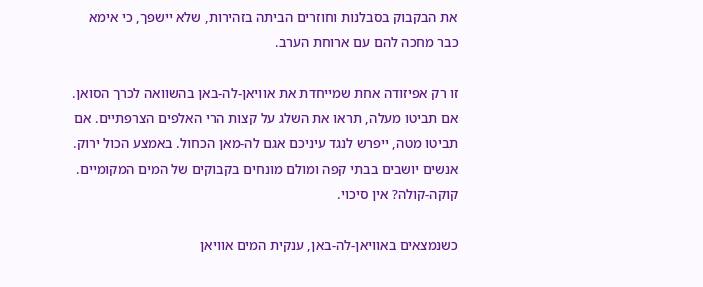את הבקבוק בסבלנות וחוזרים הביתה בזהירות, שלא יישפך, כי אימא כבר מחכה להם עם ארוחת הערב.

זו רק אפיזודה אחת שמייחדת את אוויאן-לה-באן בהשוואה לכרך הסואן. אם תביטו מעלה, תראו את השלג על קצות הרי האלפים הצרפתיים. אם תביטו מטה, ייפרש לנגד עיניכם אגם לה-מאן הכחול. באמצע הכול ירוק. אנשים יושבים בבתי קפה ומולם מונחים בקבוקים של המים המקומיים. קוקה-קולה? אין סיכוי.

כשנמצאים באוויאן-לה-באן, ענקית המים אוויאן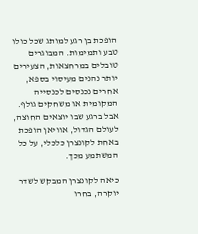הופכת בן רגע למותג שכל כולו טבע ותמימות. המבוגרים טובלים במרחצאות, הצעירים יותר נהנים מעיסוי בספא, אחרים נכנסים לכנסייה המקומית או משחקים גולף. אבל ברגע שבו יוצאים החוצה, לעולם הגדול, אוויאן הופכת באחת לקונצרן כלכלי, על כל המשתמע מכך.

כיאה לקונצרן המבקש לשדר יוקרה, בחרו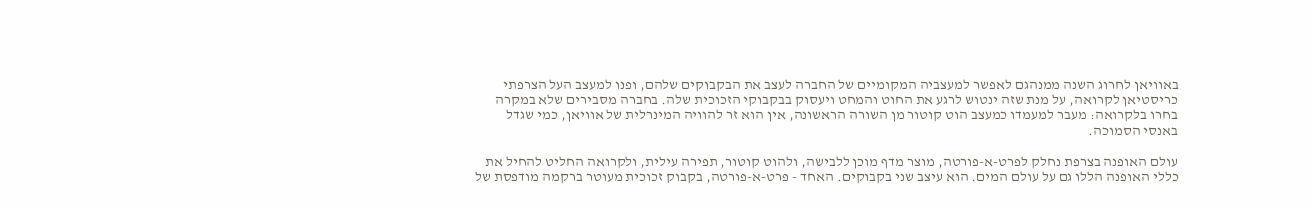באוויאן לחרוג השנה ממנהגם לאפשר למעצביה המקומיים של החברה לעצב את הבקבוקים שלהם, ופנו למעצב העל הצרפתי כריסטיאן לקרואה, על מנת שזה ינטוש לרגע את החוט והמחט ויעסוק בבקבוקי הזכוכית שלה. בחברה מסבירים שלא במקרה בחרו בלקרואה: מעבר למעמדו כמעצב הוט קוטור מן השורה הראשונה, אין הוא זר להוויה המינרלית של אוויאן, כמי שגדל באנסי הסמוכה.

עולם האופנה בצרפת נחלק לפרט-א-פורטה, מוצר מדף מוכן ללבישה, ולהוט קוטור, תפירה עילית, ולקרואה החליט להחיל את כללי האופנה הללו גם על עולם המים. הוא עיצב שני בקבוקים. האחד - פרט-א-פורטה, בקבוק זכוכית מעוטר ברקמה מודפסת של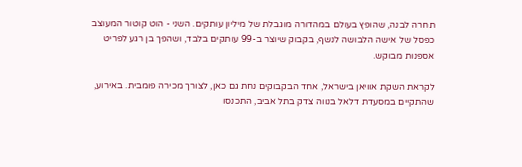תחרה לבנה, שהופץ בעולם במהדורה מוגבלת של מיליון עותקים. השני - הוט קוטור המעוצב כפסל של אישה הלבושה לנשף, בקבוק שיוצר ב-99 עותקים בלבד, ושהפך בן רגע לפריט אספנות מבוקש.

לקראת השקת אוויאן בישראל, אחד הבקבוקים נחת גם כאן, לצורך מכירה פומבית. באירוע, שהתקיים במסעדת דלאל בנווה צדק בתל אביב, התכנסו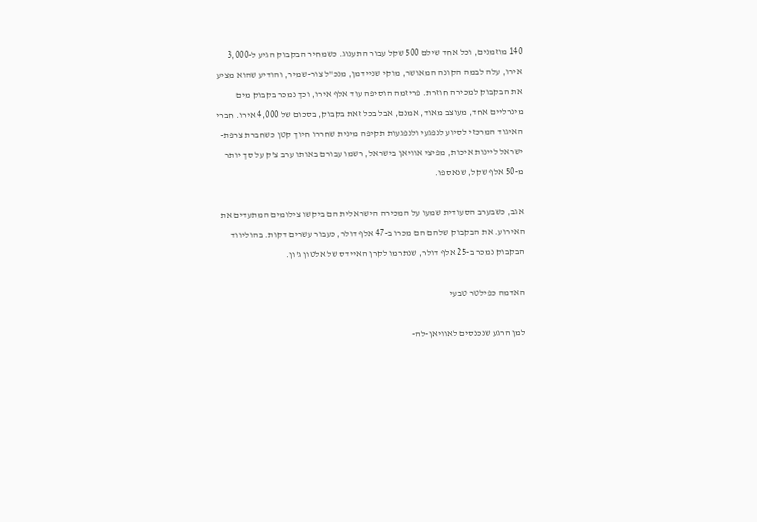140 מוזמנים, וכל אחד שילם 500 שקל עבור התענוג. כשמחיר הבקבוק הגיע ל-3,000 אירו, עלה לבמה הקונה המאושר, מוקי שניידמן, מנכ"ל צור-שמיר, והודיע שהוא מציע את הבקבוק למכירה חוזרת. פריזמה הוסיפה עוד אלף אירו, וכך נמכר בקבוק מים מינרליים אחד, מעוצב מאוד, אמנם, אבל בכל זאת בקבוק, בסכום של 4,000 אירו. חברי האיגוד המרכזי לסיוע לנפגעי ולנפגעות תקיפה מינית שחררו חיוך קטן כשחברת צרפת-ישראל ליינות איכות, מפיצי אוויאן בישראל, רשמו עבורם באותו ערב צ'ק על סך יותר מ-50 אלף שקל, שנאספו.

אגב, כשבערב הסעודית שמעו על המכירה הישראלית הם ביקשו צילומים המתעדים את האירוע. את הבקבוק שלהם הם מכרו ב-47 אלף דולר, כעבור עשרים דקות. בהוליווד הבקבוק נמכר ב-25 אלף דולר, שנתרמו לקרן האיידס של אלטון ג'ון.

האדמה כפילטר טבעי

למן הרגע שנכנסים לאוויאן-לה-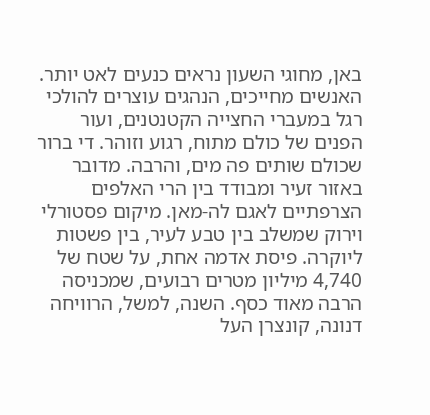באן, מחוגי השעון נראים כנעים לאט יותר. האנשים מחייכים, הנהגים עוצרים להולכי רגל במעברי החצייה הקטנטנים, ועור הפנים של כולם מתוח, רגוע וזוהר. די ברור שכולם שותים פה מים, והרבה. מדובר באזור זעיר ומבודד בין הרי האלפים הצרפתיים לאגם לה-מאן. מיקום פסטורלי וירוק שמשלב בין טבע לעיר, בין פשטות ליוקרה. פיסת אדמה אחת, על שטח של 4,740 מיליון מטרים רבועים, שמכניסה הרבה מאוד כסף. השנה, למשל, הרוויחה דנונה, קונצרן העל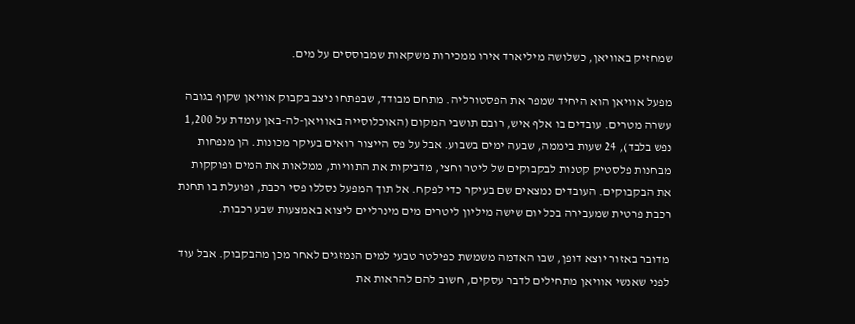שמחזיק באוויאן, כשלושה מיליארד אירו ממכירות משקאות שמבוססים על מים.

מפעל אוויאן הוא היחיד שמפר את הפסטורליה. מתחם מבודד, שבפתחו ניצב בקבוק אוויאן שקוף בגובה עשרה מטרים. עובדים בו אלף איש, רובם תושבי המקום (האוכלוסייה באוויאן-לה-באן עומדת על 1,200 נפש בלבד), 24 שעות ביממה, שבעה ימים בשבוע. אבל על פס הייצור רואים בעיקר מכונות. הן מנפחות מבחנות פלסטיק קטנות לבקבוקים של ליטר וחצי, מדביקות את התוויות, ממלאות את המים ופוקקות את הבקבוקים. העובדים נמצאים שם בעיקר כדי לפקח. אל תוך המפעל נסללו פסי רכבת, ופועלת בו תחנת רכבת פרטית שמעבירה בכל יום שישה מיליון ליטרים מים מינרליים ליצוא באמצעות שבע רכבות.

מדובר באזור יוצא דופן, שבו האדמה משמשת כפילטר טבעי למים הנמזגים לאחר מכן מהבקבוק. אבל עוד לפני שאנשי אוויאן מתחילים לדבר עסקים, חשוב להם להראות את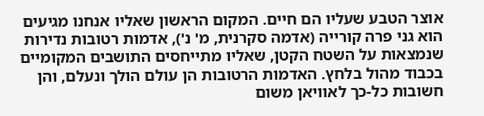אוצר הטבע שעליו הם חיים. המקום הראשון שאליו אנחנו מגיעים הוא גני פרה קורייה (אדמה סקרנית, מ' נ'), אדמות רטובות נדירות שנמצאות על השטח הקטן, שאליו מתייחסים התושבים המקומיים בכבוד מהול בלחץ. האדמות הרטובות הן עולם הולך ונעלם, והן חשובות כל-כך לאוויאן משום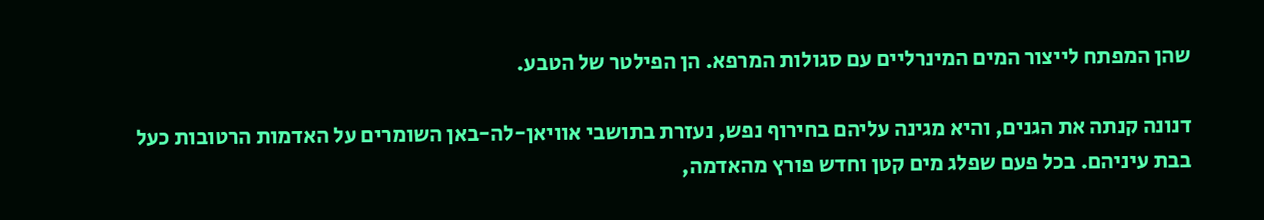שהן המפתח לייצור המים המינרליים עם סגולות המרפא. הן הפילטר של הטבע.

דנונה קנתה את הגנים, והיא מגינה עליהם בחירוף נפש, נעזרת בתושבי אוויאן-לה-באן השומרים על האדמות הרטובות כעל בבת עיניהם. בכל פעם שפלג מים קטן וחדש פורץ מהאדמה,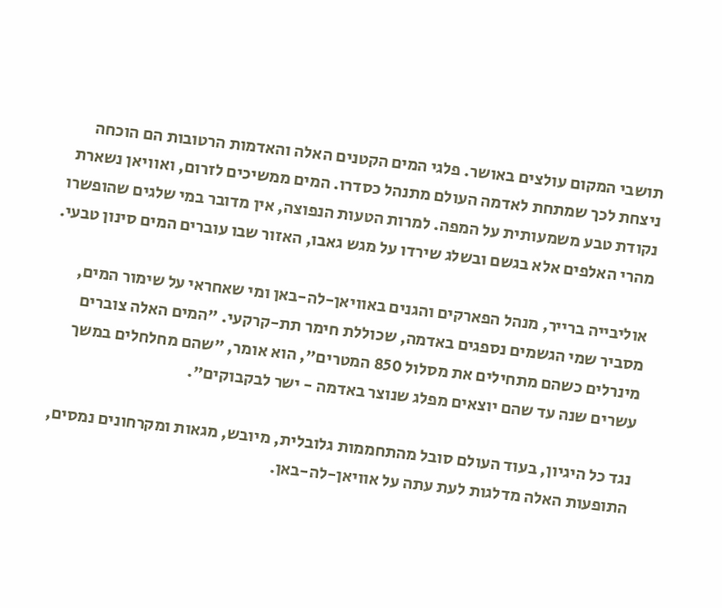תושבי המקום עולצים באושר. פלגי המים הקטנים האלה והאדמות הרטובות הם הוכחה ניצחת לכך שמתחת לאדמה העולם מתנהל כסדרו. המים ממשיכים לזרום, ואוויאן נשארת נקודת טבע משמעותית על המפה. למרות הטעות הנפוצה, אין מדובר במי שלגים שהופשרו מהרי האלפים אלא בגשם ובשלג שירדו על מגש גאבו, האזור שבו עוברים המים סינון טבעי.

אוליבייה ברייר, מנהל הפארקים והגנים באוויאן-לה-באן ומי שאחראי על שימור המים, מסביר שמי הגשמים נספגים באדמה, שכוללת חימר תת-קרקעי. "המים האלה צוברים מינרלים כשהם מתחילים את מסלול 850 המטרים", הוא אומר, "שהם מחלחלים במשך עשרים שנה עד שהם יוצאים מפלג שנוצר באדמה - ישר לבקבוקים".

נגד כל היגיון, בעוד העולם סובל מהתחממות גלובלית, מיובש, מגאות ומקרחונים נמסים, התופעות האלה מדלגות לעת עתה על אוויאן-לה-באן.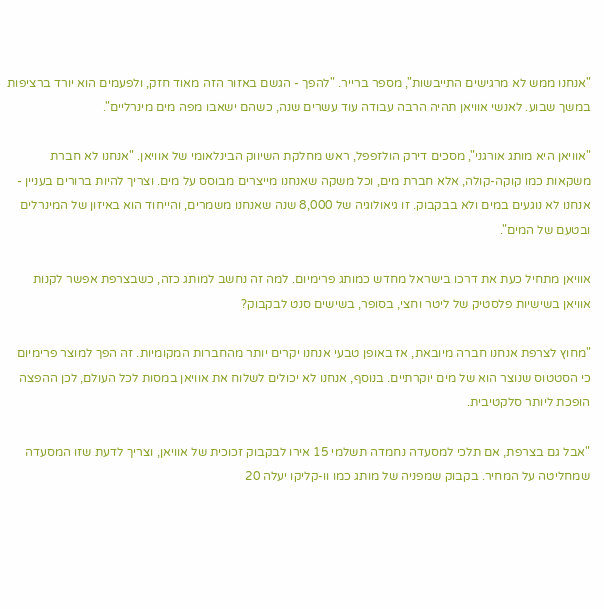"אנחנו ממש לא מרגישים התייבשות", מספר ברייר. "להפך - הגשם באזור הזה מאוד חזק, ולפעמים הוא יורד ברציפות במשך שבוע. לאנשי אוויאן תהיה הרבה עבודה עוד עשרים שנה, כשהם ישאבו מפה מים מינרליים".

"אוויאן היא מותג אורגני", מסכים דירק הולזפפל, ראש מחלקת השיווק הבינלאומי של אוויאן. "אנחנו לא חברת משקאות כמו קוקה-קולה, אלא חברת מים, וכל משקה שאנחנו מייצרים מבוסס על מים. וצריך להיות ברורים בעניין - אנחנו לא נוגעים במים ולא בבקבוק. זו גיאולוגיה של 8,000 שנה שאנחנו משמרים, והייחוד הוא באיזון של המינרלים ובטעם של המים".

אוויאן מתחיל כעת את דרכו בישראל מחדש כמותג פרימיום. למה זה נחשב למותג כזה, כשבצרפת אפשר לקנות אוויאן בשישיות פלסטיק של ליטר וחצי, בסופר, בשישים סנט לבקבוק?

"מחוץ לצרפת אנחנו חברה מיובאת, אז באופן טבעי אנחנו יקרים יותר מהחברות המקומיות. זה הפך למוצר פרימיום כי הסטטוס שנוצר הוא של מים יוקרתיים. בנוסף, אנחנו לא יכולים לשלוח את אוויאן במסות לכל העולם, לכן ההפצה הופכת ליותר סלקטיבית.

"אבל גם בצרפת, אם תלכי למסעדה נחמדה תשלמי 15 אירו לבקבוק זכוכית של אוויאן, וצריך לדעת שזו המסעדה שמחליטה על המחיר. בקבוק שמפניה של מותג כמו וו-קליקו יעלה 20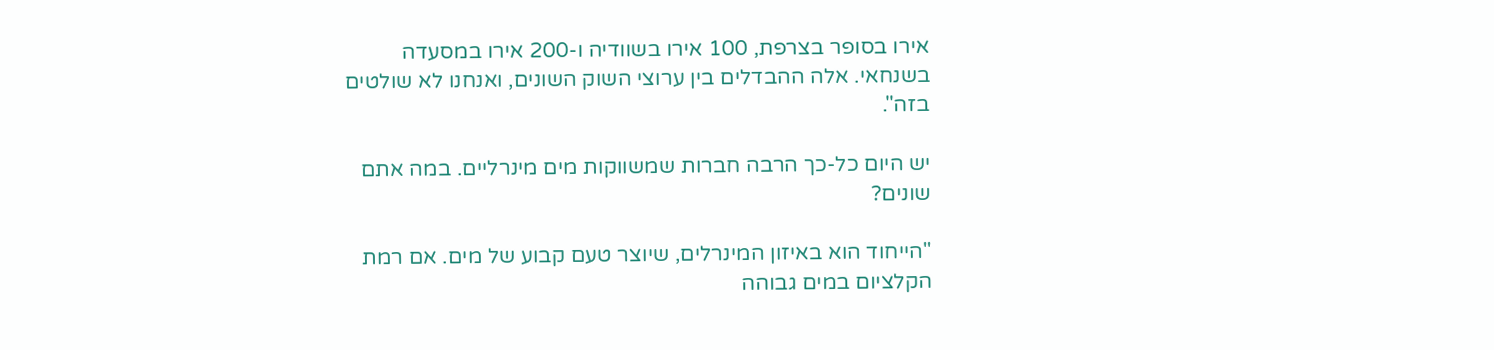אירו בסופר בצרפת, 100 אירו בשוודיה ו-200 אירו במסעדה בשנחאי. אלה ההבדלים בין ערוצי השוק השונים, ואנחנו לא שולטים בזה".

יש היום כל-כך הרבה חברות שמשווקות מים מינרליים. במה אתם שונים?

"הייחוד הוא באיזון המינרלים, שיוצר טעם קבוע של מים. אם רמת הקלציום במים גבוהה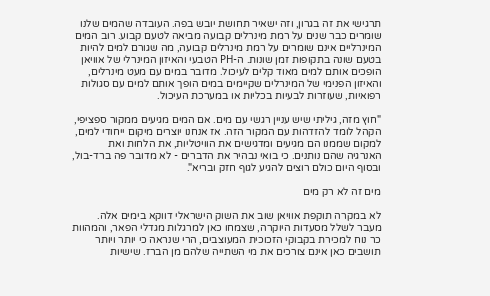תרגישי את זה בגרון, וזה ישאיר תחושת יובש בפה. העובדה שהמים שלנו שומרים כבר שנים על רמת מינרלים קבועה מביאה לטעם קבוע. רוב המים המינרליים אינם שומרים על רמת מינרלים קבועה, מה שגורם למים להיות בטעם שונה בתקופות זמן שונות. ה-PH הטבעי והאיזון המינרלי של אוויאן הופכים אותם למים מאוד קלים לעיכול. מדובר במים עם מעט מינרלים, והאיזון הפנימי של המינרלים שקיימים במים הופך אותם למים עם סגולות רפואיות, שעוזרות לבעיות בכליות או במערכת העיכול.

"חוץ מזה, גיליתי שיש עניין רגשי עם מים. אם המים מגיעים ממקור ספציפי, הקהל לומד להזדהות עם המקור הזה. אז אנחנו יוצרים מיקום ייחודי למים, למקום שממנו הם מגיעים ומדגישים את הוויטליות, את הלחות ואת האנרגיה שהם נותנים. כי בואי נבהיר את הדברים - לא מדובר פה ברד-בול, ובסוף היום כולם רוצים להגיע לגוף חזק ובריא".

מים זה לא רק מים

לא במקרה תוקפת אוויאן שוב את השוק הישראלי דווקא בימים אלה. מעבר לשלל מסעדות היוקרה, שצמחו כאן למרגלות מגדלי הפאר, והמהוות כר נוח למכירת בקבוקי הזכוכית המעוצבים, הרי שנראה כי יותר ויותר תושבים כאן אינם צורכים את מי השתייה שלהם מן הברז. שישיות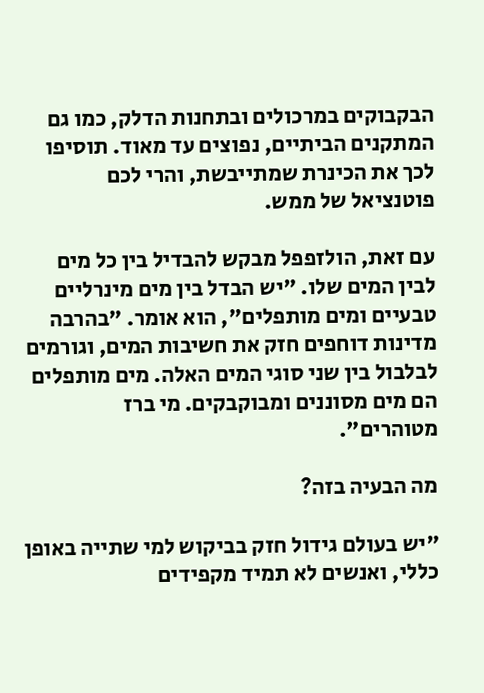הבקבוקים במרכולים ובתחנות הדלק, כמו גם המתקנים הביתיים, נפוצים עד מאוד. תוסיפו לכך את הכינרת שמתייבשת, והרי לכם פוטנציאל של ממש.

עם זאת, הולזפפל מבקש להבדיל בין כל מים לבין המים שלו. "יש הבדל בין מים מינרליים טבעיים ומים מותפלים", הוא אומר. "בהרבה מדינות דוחפים חזק את חשיבות המים, וגורמים לבלבול בין שני סוגי המים האלה. מים מותפלים הם מים מסוננים ומבוקבקים. מי ברז מטוהרים".

מה הבעיה בזה?

"יש בעולם גידול חזק בביקוש למי שתייה באופן כללי, ואנשים לא תמיד מקפידים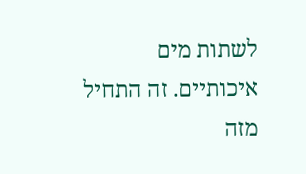לשתות מים איכותיים. זה התחיל מזה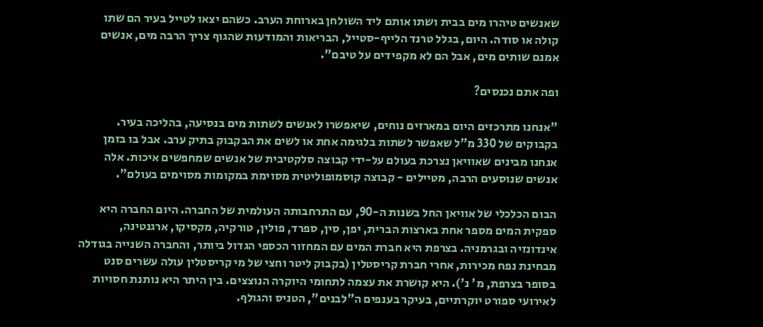שאנשים טיהרו מים בבית ושתו אותם ליד השולחן בארוחת הערב. כשהם יצאו לטייל בעיר הם שתו קולה או סודה. היום, בגלל טרנד הלייף-סטייל, הבריאות והמודעות שהגוף צריך הרבה מים, אנשים אמנם שותים מים, אבל הם לא מקפידים על טיבם".

ופה אתם נכנסים?

"אנחנו מתרכזים היום במארזים נוחים, שיאפשרו לאנשים לשתות מים בנסיעה, בהליכה בעיר. בקבוקים של 330 מ"ל שאפשר לשתות בלגימה אחת או לשים את הבקבוק בתיק ערב. אבל בו בזמן אנחנו מבינים שאוויאן נצרכת בעולם על-ידי קבוצה סלקטיבית של אנשים שמחפשים איכות. אלה אנשים שנוסעים הרבה, מטיילים - קבוצה קוסמופוליטית מסוימת במקומות מסוימים בעולם".

הבום הכלכלי של אוויאן החל בשנות ה-90, עם התרחבותה העולמית של החברה. היום החברה היא ספקית המים מספר אחת בארצות הברית, יפן, סין, ספרד, פולין, טורקיה, מקסיקו, ארגנטינה, אינדונזיה ובגרמניה. בצרפת היא חברת המים עם המחזור הכספי הגדול ביותר, והחברה השנייה בגודלה מבחינת נפח מכירות, אחרי חברת קריסטלין (בקבוק ליטר וחצי של מי קריסטלין עולה עשרים סנט בסופר בצרפת, מ' נ'). היא קושרת את עצמה לתחומי היוקרה הנוצצים. בין היתר היא נותנת חסויות לאירועי ספורט יוקרתיים, בעיקר בענפים ה"לבנים", הטניס והגולף.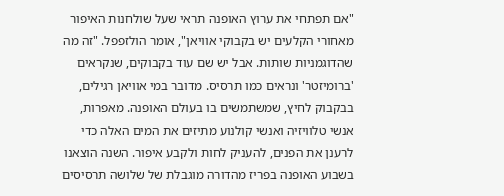"אם תפתחי את ערוץ האופנה תראי שעל שולחנות האיפור מאחורי הקלעים יש בקבוקי אוויאן", אומר הולזפפל. "זה מה שהדוגמניות שותות. אבל יש שם עוד בקבוקים, שנקראים 'ברומיזטר' ונראים כמו תרסיס. מדובר במי אוויאן רגילים, בבקבוק לחיץ, שמשתמשים בו בעולם האופנה. מאפרות, אנשי טלוויזיה ואנשי קולנוע מתיזים את המים האלה כדי לרענן את הפנים, להעניק לחות ולקבע איפור. השנה הוצאנו בשבוע האופנה בפריז מהדורה מוגבלת של שלושה תרסיסים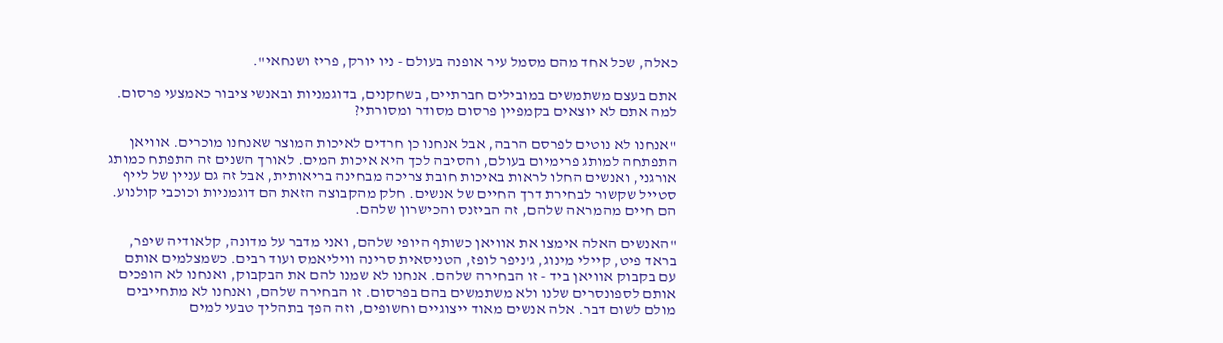כאלה, שכל אחד מהם מסמל עיר אופנה בעולם - ניו יורק, פריז ושנחאי".

אתם בעצם משתמשים במובילים חברתיים, בשחקנים, בדוגמניות ובאנשי ציבור כאמצעי פרסום. למה אתם לא יוצאים בקמפיין פרסום מסודר ומסורתי?

"אנחנו לא נוטים לפרסם הרבה, אבל אנחנו כן חרדים לאיכות המוצר שאנחנו מוכרים. אוויאן התפתחה למותג פרימיום בעולם, והסיבה לכך היא איכות המים. לאורך השנים זה התפתח כמותג אורגני, ואנשים החלו לראות באיכות חובת צריכה מבחינה בריאותית, אבל זה גם עניין של לייף סטייל שקשור לבחירת דרך החיים של אנשים. חלק מהקבוצה הזאת הם דוגמניות וכוכבי קולנוע. הם חיים מהמראה שלהם, זה הביזנס והכישרון שלהם.

"האנשים האלה אימצו את אוויאן כשותף היופי שלהם, ואני מדבר על מדונה, קלאודיה שיפר, בראד פיט, קיילי מינוג, ג'ניפר לופז, הטניסאית סרינה וויליאמס ועוד רבים. כשמצלמים אותם עם בקבוק אוויאן ביד - זו הבחירה שלהם. אנחנו לא שמנו להם את הבקבוק, ואנחנו לא הופכים אותם לספונסרים שלנו ולא משתמשים בהם בפרסום. זו הבחירה שלהם, ואנחנו לא מתחייבים מולם לשום דבר. אלה אנשים מאוד ייצוגיים וחשופים, וזה הפך בתהליך טבעי למים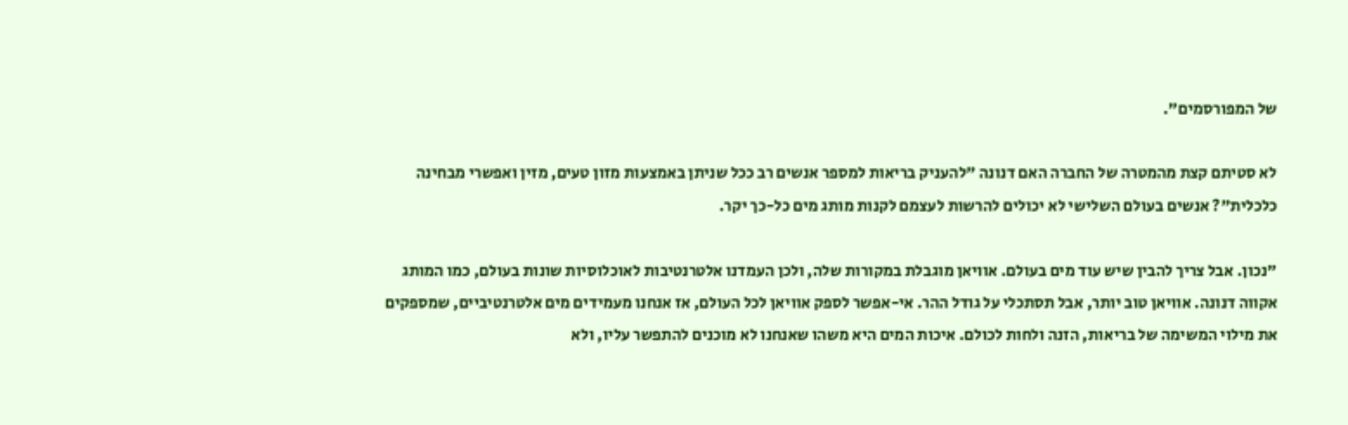של המפורסמים".

לא סטיתם קצת מהמטרה של החברה האם דנונה "להעניק בריאות למספר אנשים רב ככל שניתן באמצעות מזון טעים, מזין ואפשרי מבחינה כלכלית"? אנשים בעולם השלישי לא יכולים להרשות לעצמם לקנות מותג מים כל-כך יקר.

"נכון. אבל צריך להבין שיש עוד מים בעולם. אוויאן מוגבלת במקורות שלה, ולכן העמדנו אלטרנטיבות לאוכלוסיות שונות בעולם, כמו המותג אקווה דנונה. אוויאן טוב יותר, אבל תסתכלי על גודל ההר. אי-אפשר לספק אוויאן לכל העולם, אז אנחנו מעמידים מים אלטרנטיביים, שמספקים את מילוי המשימה של בריאות, הזנה ולחות לכולם. איכות המים היא משהו שאנחנו לא מוכנים להתפשר עליו, ולא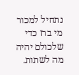נתחיל למכור מי ברז כדי שלכולם יהיה מה לשתות.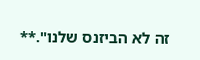זה לא הביזנס שלנו".**